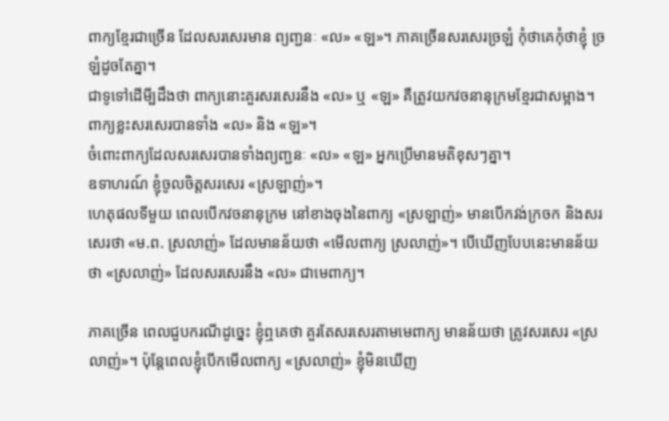ពាក្យខ្មែរជាច្រើន ដែលសរសេរមាន ព្យញ្ជនៈ «ល» «ឡ»។ ភាគច្រើនសរសេរច្រឡំ កុំថាគេកុំថាខ្ញុំ ច្រឡំដូចតែគ្នា។
ជាទូទៅដើមី្បដឹងថា ពាក្យនោះគួរសរសេរនឹង «ល» ឬ «ឡ» គឺត្រូវយកវចនានុក្រមខ្មែរជាសម្អាង។
ពាក្យខ្លះសរសេរបានទាំង «ល» និង «ឡ»។
ចំពោះពាក្យដែលសរសេរបានទាំងព្យញ្ជនៈ «ល» «ឡ» អ្នកប្រើមានមតិខុសៗគ្នា។
ឧទាហរណ៍ ខ្ញុំចូលចិត្តសរសេរ «ស្រឡាញ់»។
ហេតុផលទីមួយ ពេលបើកវចនានុក្រម នៅខាងចុងនៃពាក្យ «ស្រឡាញ់» មានបើកវង់ក្រចក និងសរសេរថា «ម.ព. ស្រលាញ់» ដែលមានន័យថា «មើលពាក្យ ស្រលាញ់»។ បើឃើញបែបនេះមានន័យថា «ស្រលាញ់» ដែលសរសេរនឹង «ល» ជាមេពាក្យ។

ភាគច្រើន ពេលជួបករណីដូច្នេះ ខ្ញុំឮគេថា គួរតែសរសេរតាមមេពាក្យ មានន័យថា ត្រូវសរសេរ «ស្រលាញ់»។ ប៉ុន្តែពេលខ្ញុំបើកមើលពាក្យ «ស្រលាញ់» ខ្ញុំមិនឃើញ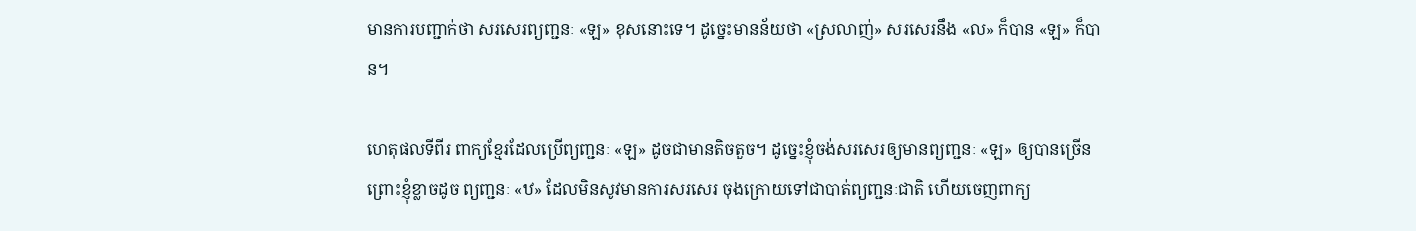មានការបញ្ជាក់ថា សរសេរព្យញ្ជនៈ «ឡ» ខុសនោះទេ។ ដូច្នេះមានន័យថា «ស្រលាញ់» សរសេរនឹង «ល» ក៏បាន «ឡ» ក៏បាន។

ហេតុផលទីពីរ ពាក្យខ្មែរដែលប្រើព្យញ្ជនៈ «ឡ» ដូចជាមានតិចតួច។ ដូច្នេះខ្ញុំចង់សរសេរឲ្យមានព្យញ្ជនៈ «ឡ» ឲ្យបានច្រើន ព្រោះខ្ញុំខ្លាចដូច ព្យញ្ជនៈ «ឋ» ដែលមិនសូវមានការសរសេរ ចុងក្រោយទៅជាបាត់ព្យញ្ជនៈជាតិ ហើយចេញពាក្យ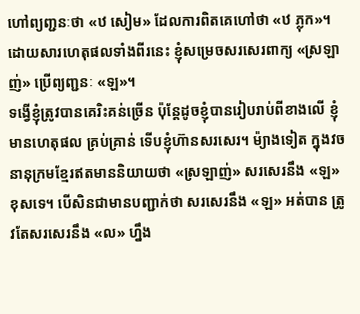ហៅព្យញ្ជនៈថា «ឋ សៀម» ដែលការពិតគេហៅថា «ឋ ភ្លុក»។
ដោយសារហេតុផលទាំងពីរនេះ ខ្ញុំសម្រេចសរសេរពាក្យ «ស្រឡាញ់» ប្រើព្យញ្ជនៈ «ឡ»។
ទង្វើខ្ញុំត្រូវបានគេរិះគន់ច្រើន ប៉ុន្តែដូចខ្ញុំបានរៀបរាប់ពីខាងលើ ខ្ញុំមានហេតុផល គ្រប់គ្រាន់ ទើបខ្ញុំហ៊ានសរសេរ។ ម៉្យាងទៀត ក្នុងវចនានុក្រមខ្មែរឥតមាននិយាយថា «ស្រឡាញ់» សរសេរនឹង «ឡ» ខុសទេ។ បើសិនជាមានបញ្ជាក់ថា សរសេរនឹង «ឡ» អត់បាន ត្រូវតែសរសេរនឹង «ល» ហ្នឹង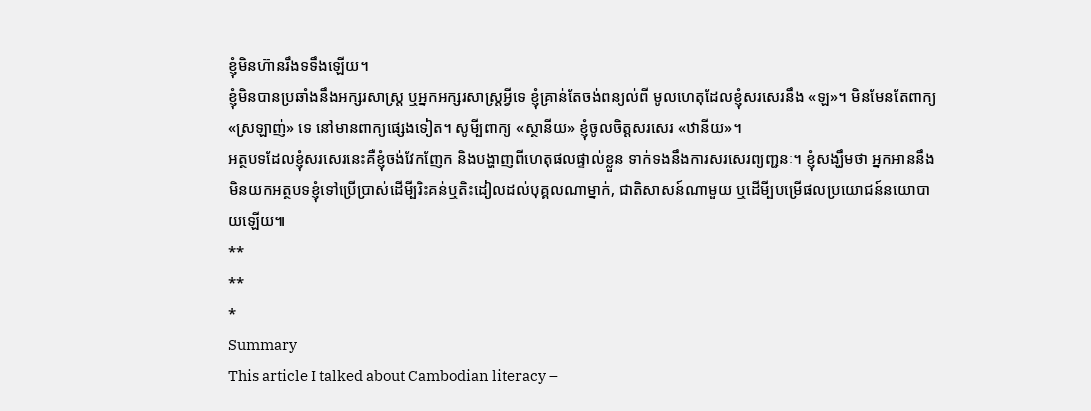ខ្ញុំមិនហ៊ានរឹងទទឹងឡើយ។
ខ្ញុំមិនបានប្រឆាំងនឹងអក្សរសាស្ត្រ ឬអ្នកអក្សរសាស្រ្តអ្វីទេ ខ្ញុំគ្រាន់តែចង់ពន្យល់ពី មូលហេតុដែលខ្ញុំសរសេរនឹង «ឡ»។ មិនមែនតែពាក្យ «ស្រឡាញ់» ទេ នៅមានពាក្យផ្សេងទៀត។ សូមី្បពាក្យ «ស្ថានីយ» ខ្ញុំចូលចិត្តសរសេរ «ឋានីយ»។
អត្ថបទដែលខ្ញុំសរសេរនេះគឺខ្ញុំចង់វែកញែក និងបង្ហាញពីហេតុផលផ្ទាល់ខ្លួន ទាក់ទងនឹងការសរសេរព្យញ្ជនៈ។ ខ្ញុំសង្ឃឹមថា អ្នកអាននឹងមិនយកអត្ថបទខ្ញុំទៅប្រើប្រាស់ដើមី្បរិះគន់ឬតិះដៀលដល់បុគ្គលណាម្នាក់, ជាតិសាសន៍ណាមួយ ឬដើមី្បបម្រើផលប្រយោជន៍នយោបាយឡើយ៕
**
**
*
Summary
This article I talked about Cambodian literacy –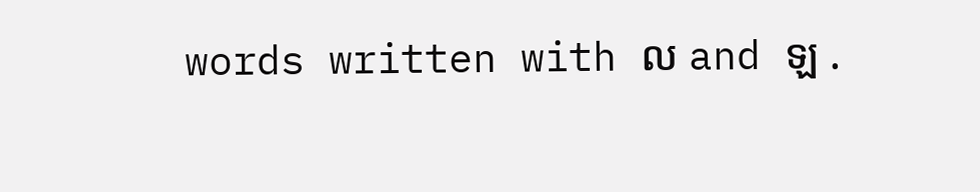words written with ល and ឡ .